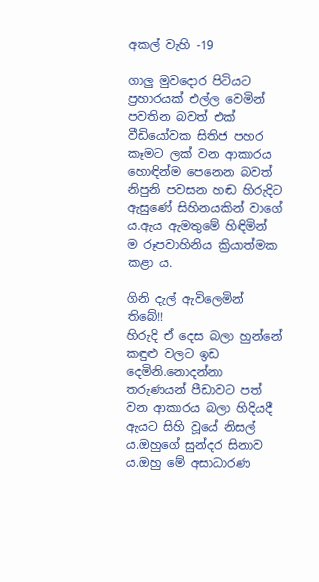අකල් වැහි -19

ගාලු මුවදොර පිටියට ප්‍රහාරයක් එල්ල වෙමින් පවතින බවත් එක් වීඩියෝවක සිතිජ පහර කෑමට ලක් වන ආකාරය හොඳින්ම පෙනෙන බවත් නිපුනි පවසන හඬ හිරුදිට ඇසුණේ සිහිනයකින් වාගේ ය.ඇය ඇමතුමේ හිඳිමින් ම රූපවාහිනිය ක්‍රියාත්මක කළා ය.

ගිනි දැල් ඇවිලෙමින් තිබේ!!
හිරුදි ඒ දෙස බලා හුන්නේ කඳුළු වලට ඉඩ දෙමිනි.නොදන්නා තරුණයන් පීඩාවට පත් වන ආකාරය බලා හිදියදී ඇයට සිහි වූයේ නිසල් ය.ඔහුගේ සුන්දර සිනාව ය.ඔහු මේ අසාධාරණ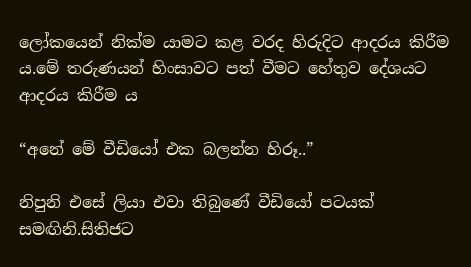ලෝකයෙන් නික්ම යාමට කළ වරද හිරුදිට ආදරය කිරීම ය.මේ තරුණයන් හිංසාවට පත් වීමට හේතුව දේශයට ආදරය කිරීම ය

“අනේ මේ වීඩියෝ එක බලන්න හිරූ..”

නිපුනි එසේ ලියා එවා තිබුණේ වීඩියෝ පටයක් සමඟිනි.සිතිජට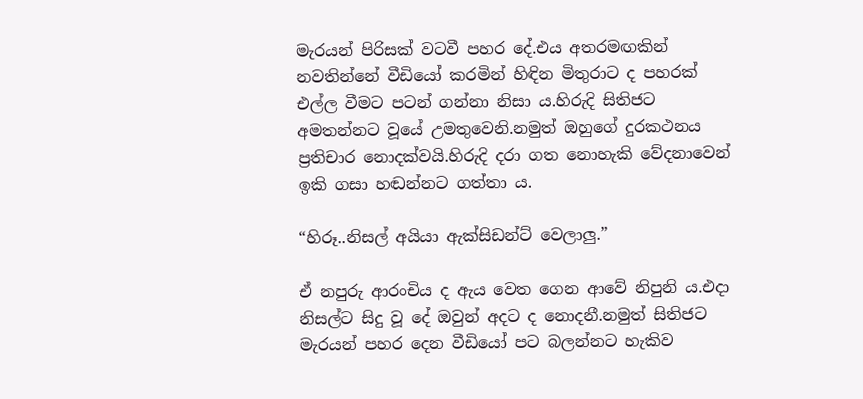මැරයන් පිරිසක් වටවී පහර දේ.එය අතරමඟකින් නවතින්නේ වීඩියෝ කරමින් හිඳින මිතුරාට ද පහරක් එල්ල වීමට පටන් ගන්නා නිසා ය.හිරුදි සිතිජට අමතන්නට වූයේ උමතුවෙනි.නමුත් ඔහුගේ දුරකථනය ප්‍රතිචාර නොදක්වයි.හිරුදි දරා ගත නොහැකි වේදනාවෙන් ඉකි ගසා හඬන්නට ගත්තා ය.

“හිරූ..නිසල් අයියා ඇක්සිඩන්ට් වෙලාලු.”

ඒ නපුරු ආරංචිය ද ඇය වෙත ගෙන ආවේ නිපුනි ය.එදා නිසල්ට සිදු වූ දේ ඔවුන් අදට ද නොදනී.නමුත් සිතිජට මැරයන් පහර දෙන වීඩියෝ පට බලන්නට හැකිව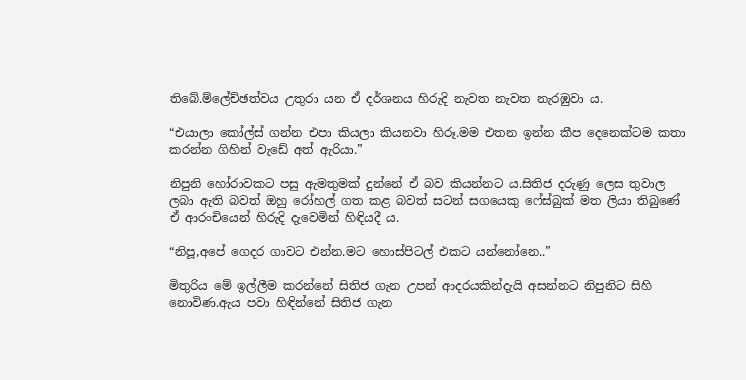තිබේ.ම්ලේච්ඡත්වය උතුරා යන ඒ දර්ශනය හිරුදි නැවත නැවත නැරඹුවා ය.

“එයාලා කෝල්ස් ගන්න එපා කියලා කියනවා හිරූ.මම එතන ඉන්න කීප දෙනෙක්ටම කතා කරන්න ගිහින් වැඩේ අත් ඇරියා.”

නිපුනි හෝරාවකට පසු ඇමතුමක් දුන්නේ ඒ බව කියන්නට ය.සිතිජ දරුණු ලෙස තුවාල ලබා ඇති බවත් ඔහු රෝහල් ගත කළ බවත් සටන් සගයෙකු ෆේස්බුක් මත ලියා තිබුණේ ඒ ආරංචියෙන් හිරුදි දැවෙමින් හිඳියදී ය.

“නිපූ,අපේ ගෙදර ගාවට එන්න.මට හොස්පිටල් එකට යන්නෝනෙ..”

මිතුරිය මේ ඉල්ලීම කරන්නේ සිතිජ ගැන උපන් ආදරයකින්දැයි අසන්නට නිපුනිට සිහි නොවිණ.ඇය පවා හිඳින්නේ සිතිජ ගැන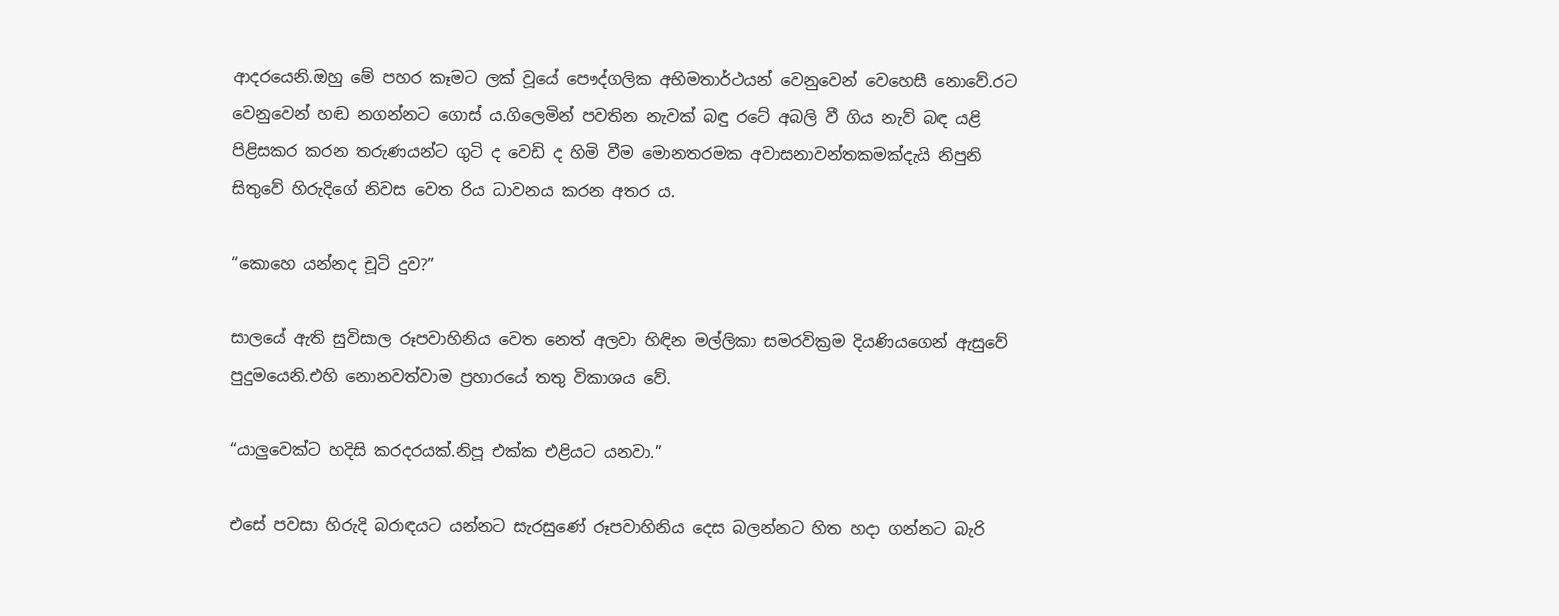ආදරයෙනි.ඔහු මේ පහර කෑමට ලක් වූයේ පෞද්ගලික අභිමතාර්ථයන් වෙනුවෙන් වෙහෙසී නොවේ.රට වෙනුවෙන් හඬ නගන්නට ගොස් ය.ගිලෙමින් පවතින නැවක් බඳු රටේ අබලි වී ගිය නැව් බඳ යළි පිළිසකර කරන තරුණයන්ට ගුටි ද වෙඩි ද හිමි වීම මොනතරමක අවාසනාවන්තකමක්දැයි නිපුනි සිතුවේ හිරුදිගේ නිවස වෙත රිය ධාවනය කරන අතර ය.

“කොහෙ යන්නද චූටි දුව?”

සාලයේ ඇති සුවිසාල රූපවාහිනිය වෙත නෙත් අලවා හිඳින මල්ලිකා සමරවික්‍රම දියණියගෙන් ඇසුවේ පුදුමයෙනි.එහි නොනවත්වාම ප්‍රහාරයේ තතු විකාශය වේ.

“යාලුවෙක්ට හදිසි කරදරයක්.නිපූ එක්ක එළියට යනවා.”

එසේ පවසා හිරුදි බරාඳයට යන්නට සැරසුණේ රූපවාහිනිය දෙස බලන්නට හිත හදා ගන්නට බැරි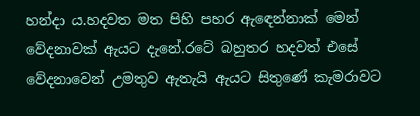හන්දා ය.හදවත මත පිහි පහර ඇඳෙන්නාක් මෙන් වේදනාවක් ඇයට දැනේ.රටේ බහුතර හදවත් එසේ වේදනාවෙන් උමතුව ඇතැයි ඇයට සිතුණේ කැමරාවට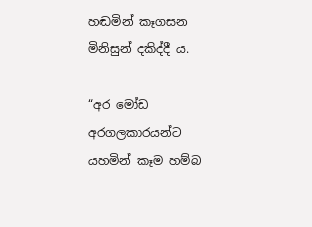හඬමින් කෑගසන මිනිසුන් දකිද්දී ය.

“අර මෝඩ අරගලකාරයන්ට යහමින් කෑම හම්බ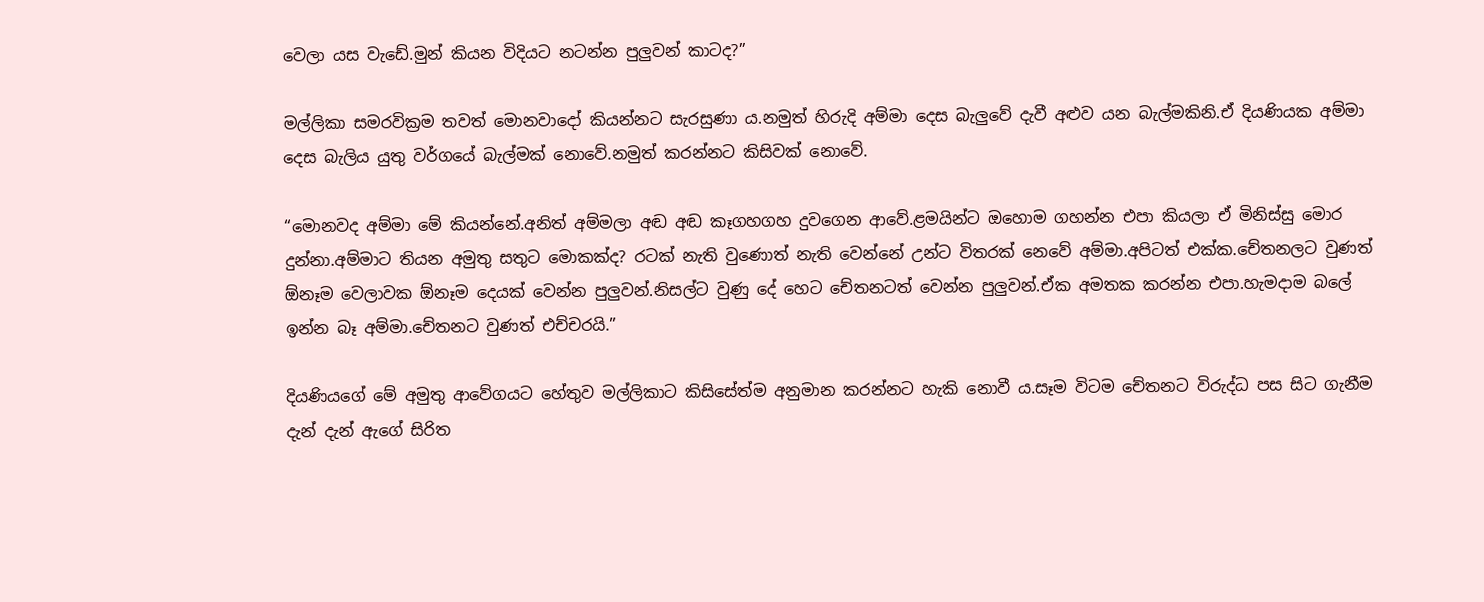වෙලා යස වැඩේ.මුන් කියන විදියට නටන්න පුලුවන් කාටද?”

මල්ලිකා සමරවික්‍රම තවත් මොනවාදෝ කියන්නට සැරසුණා ය.නමුත් හිරුදි අම්මා දෙස බැලුවේ දැවී අළුව යන බැල්මකිනි.ඒ දියණියක අම්මා දෙස බැලිය යුතු වර්ගයේ බැල්මක් නොවේ.නමුත් කරන්නට කිසිවක් නොවේ.

“මොනවද අම්මා මේ කියන්නේ.අනිත් අම්මලා අඬ අඬ කෑගහගහ දුවගෙන ආවේ.ළමයින්ට ඔහොම ගහන්න එපා කියලා ඒ මිනිස්සු මොර දුන්නා.අම්මාට තියන අමුතු සතුට මොකක්ද? රටක් නැති වුණොත් නැති වෙන්නේ උන්ට විතරක් නෙවේ අම්මා.අපිටත් එක්ක.චේතනලට වුණත් ඕනෑම වෙලාවක ඕනෑම දෙයක් වෙන්න පුලුවන්.නිසල්ට වුණු දේ හෙට චේතනටත් වෙන්න පුලුවන්.ඒක අමතක කරන්න එපා.හැමදාම බලේ ඉන්න බෑ අම්මා.චේතනට වුණත් එච්චරයි.”

දියණියගේ මේ අමුතු ආවේගයට හේතුව මල්ලිකාට කිසිසේත්ම අනුමාන කරන්නට හැකි නොවී ය.සෑම විටම චේතනට විරුද්ධ පස සිට ගැනීම දැන් දැන් ඇගේ සිරිත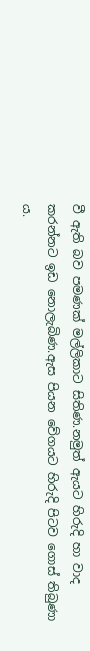වී ඇති බව පමණක් මල්ලිකාට සිතිණ.නමුත් ඇයට හිරුදි හා වාද කරන්නට ඉඩ නොලැබිණ.ඇස පියන වේගයට හිරුදි පිටව ගොස් තිබුණා ය.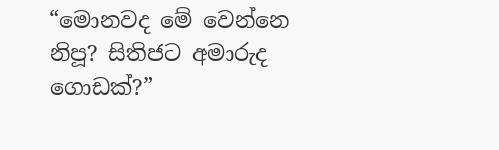“මොනවද මේ වෙන්නෙ නිපූ? සිතිජට අමාරුද ගොඩක්?”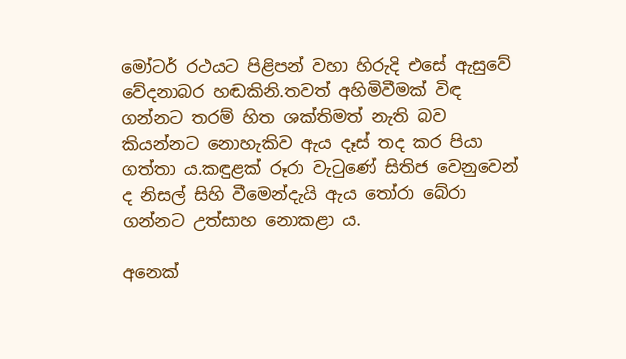මෝටර් රථයට පිළිපන් වහා හිරුදි එසේ ඇසුවේ වේදනාබර හඬකිනි.තවත් අහිමිවීමක් විඳ ගන්නට තරම් හිත ශක්තිමත් නැති බව කියන්නට නොහැකිව ඇය දෑස් තද කර පියා ගත්තා ය.කඳුළක් රූරා වැටුණේ සිතිජ වෙනුවෙන් ද නිසල් සිහි වීමෙන්දැයි ඇය තෝරා බේරා ගන්නට උත්සාහ නොකළා ය.

අනෙක්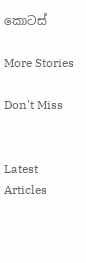කොටස්

More Stories

Don't Miss


Latest Articles